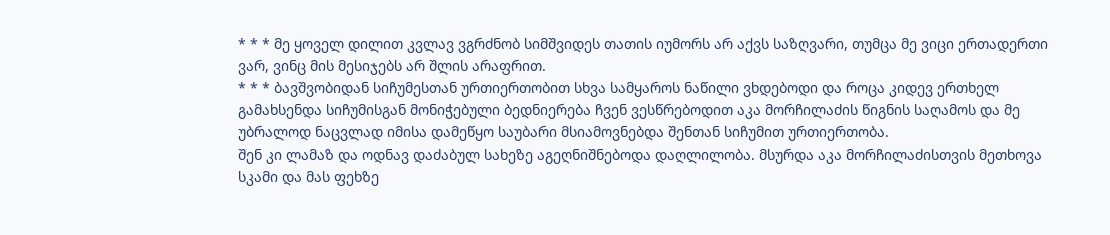* * * მე ყოველ დილით კვლავ ვგრძნობ სიმშვიდეს თათის იუმორს არ აქვს საზღვარი, თუმცა მე ვიცი ერთადერთი ვარ, ვინც მის მესიჯებს არ შლის არაფრით.
* * * ბავშვობიდან სიჩუმესთან ურთიერთობით სხვა სამყაროს ნაწილი ვხდებოდი და როცა კიდევ ერთხელ გამახსენდა სიჩუმისგან მონიჭებული ბედნიერება ჩვენ ვესწრებოდით აკა მორჩილაძის წიგნის საღამოს და მე უბრალოდ ნაცვლად იმისა დამეწყო საუბარი მსიამოვნებდა შენთან სიჩუმით ურთიერთობა.
შენ კი ლამაზ და ოდნავ დაძაბულ სახეზე აგეღნიშნებოდა დაღლილობა. მსურდა აკა მორჩილაძისთვის მეთხოვა სკამი და მას ფეხზე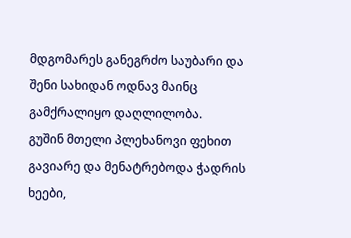მდგომარეს განეგრძო საუბარი და შენი სახიდან ოდნავ მაინც გამქრალიყო დაღლილობა.
გუშინ მთელი პლეხანოვი ფეხით გავიარე და მენატრებოდა ჭადრის ხეები,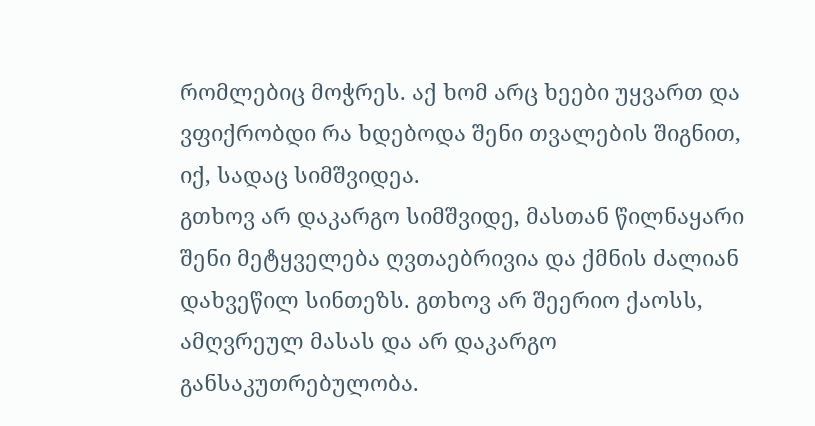რომლებიც მოჭრეს. აქ ხომ არც ხეები უყვართ და ვფიქრობდი რა ხდებოდა შენი თვალების შიგნით, იქ, სადაც სიმშვიდეა.
გთხოვ არ დაკარგო სიმშვიდე, მასთან წილნაყარი შენი მეტყველება ღვთაებრივია და ქმნის ძალიან დახვეწილ სინთეზს. გთხოვ არ შეერიო ქაოსს, ამღვრეულ მასას და არ დაკარგო განსაკუთრებულობა.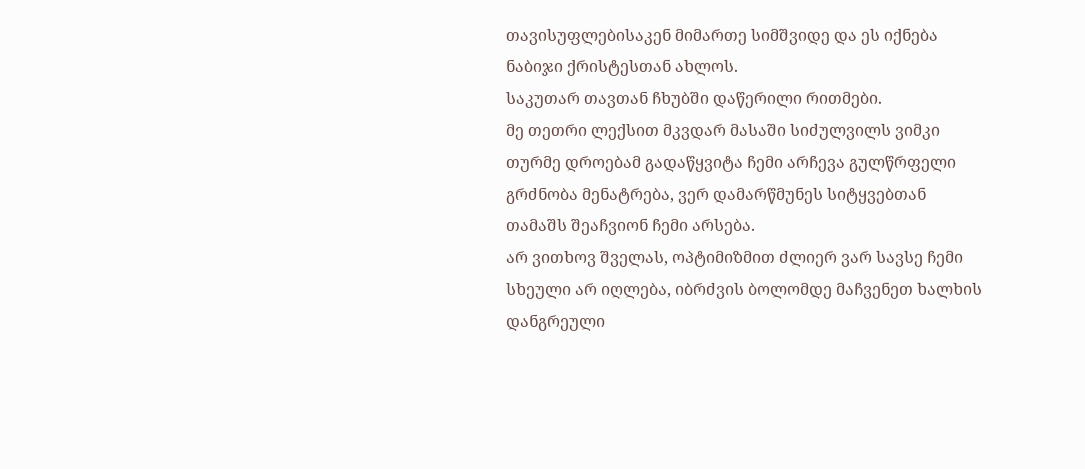თავისუფლებისაკენ მიმართე სიმშვიდე და ეს იქნება ნაბიჯი ქრისტესთან ახლოს.
საკუთარ თავთან ჩხუბში დაწერილი რითმები.
მე თეთრი ლექსით მკვდარ მასაში სიძულვილს ვიმკი თურმე დროებამ გადაწყვიტა ჩემი არჩევა გულწრფელი გრძნობა მენატრება, ვერ დამარწმუნეს სიტყვებთან თამაშს შეაჩვიონ ჩემი არსება.
არ ვითხოვ შველას, ოპტიმიზმით ძლიერ ვარ სავსე ჩემი სხეული არ იღლება, იბრძვის ბოლომდე მაჩვენეთ ხალხის დანგრეული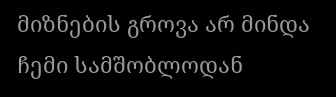მიზნების გროვა არ მინდა ჩემი სამშობლოდან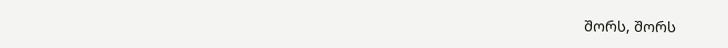შორს, შორს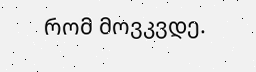რომ მოვკვდე.